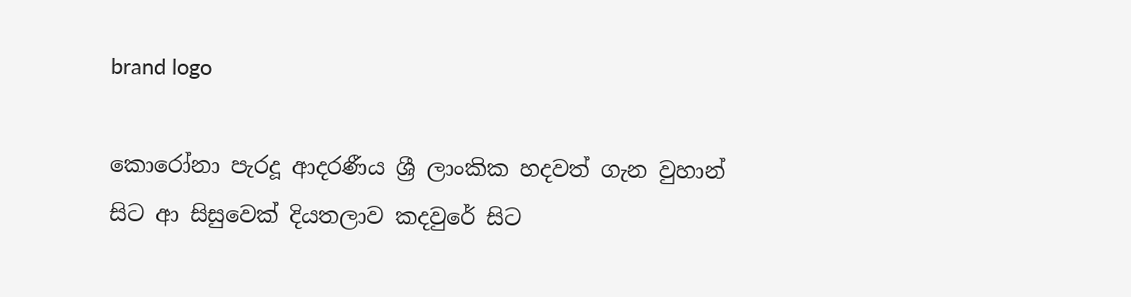brand logo

කොරෝනා පැරදූ ආදරණීය ශ්‍රී ලාංකික හදවත් ගැන වුහාන් සිට ආ සිසුවෙක් දියතලාව කදවුරේ සිට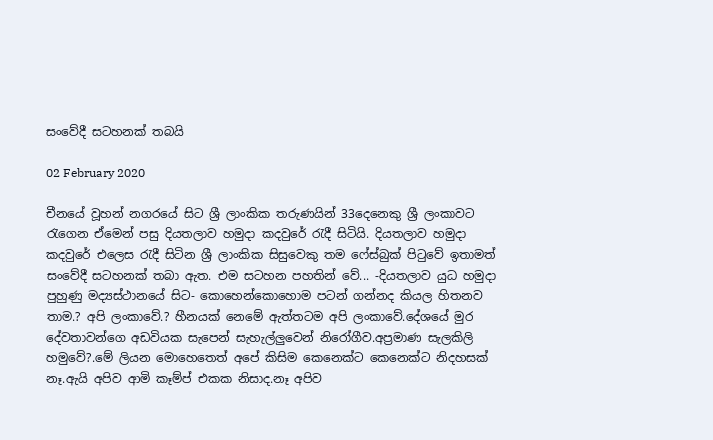සංවේදී සටහනක් තබයි

02 February 2020

චීනයේ වූහන් නගරයේ සිට ශ්‍රී ලාංකික තරුණයින් 33දෙනෙකු ශ්‍රී ලංකාවට රැගෙන ඒමෙන් පසු දියතලාව හමුදා කදවුරේ රැදී සිටියි. දියතලාව හමුදා කදවුරේ එලෙස රැදී සිටින ශ්‍රී ලාංකික සිසුවෙකු තම ෆේස්බුක් පිටුවේ ඉතාමත් සංවේදී සටහනක් තබා ඇත. එම සටහන පහතින් වේ... -දියතලාව යුධ හමුදා පුහුණු මද්‍යස්ථානයේ සිට- කොහෙන්කොහොම පටන් ගන්නද කියල හිතනව තාම.? අපි ලංකාවේ.? හීනයක් නෙමේ ඇත්තටම අපි ලංකාවේ.දේශයේ මුර දේවතාවන්ගෙ අඩවියක සැපෙන් සැහැල්ලුවෙන් නිරෝගීව.අප්‍රමාණ සැලකිලි හමුවේ?.මේ ලියන මොහෙතෙත් අපේ කිසිම කෙනෙක්ට කෙනෙක්ට නිදහසක් නෑ.ඇයි අපිව ආමි කෑම්ප් එකක නිසාද.නෑ අපිව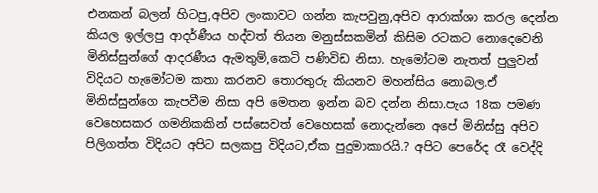එනකන් බලන් හිටපු,අපිව ලංකාවට ගන්න කැපවුනු,අපිව ආරාක්ශා කරල දෙන්න කියල ඉල්ලපු ආදර්ණීය හද්වත් තියන මනුස්සකමින් කිසිම රටකට නොදෙවෙනි මිනිස්සුන්ගේ ආදරණීය ඇමතුම්,කෙටි පණිවිඩ නිසා. හැමෝටම නැතත් පුලුවන් විදියට හැමෝටම කතා කරනව තොරතුරු කියනව මහන්සිය නොබල.ඒ මිනිස්සුන්ගෙ කැපවීම නිසා අපි මෙතන ඉන්න බව දන්න නිසා.පැය 18ක පමණ වෙහෙසකර ගමනිකකින් පස්සෙවත් වෙහෙසක් නොදැන්නෙ අපේ මිනිස්සු අපිව පිලිගත්ත විදියට අපිට සලකපු විදියට,ඒක පුදුමාකාරයි.? අපිට පෙරේද රෑ වෙද්දි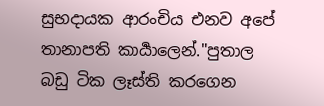සුභදායක ආරංචිය එනව අපේ තානාපති කාර්‍යාලෙන්."පුතාල බඩු ටික ලෑස්ති කරගෙන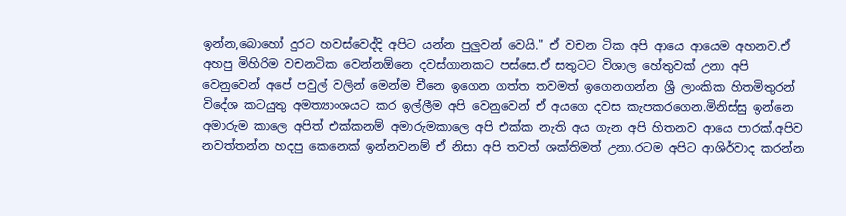ඉන්න,බොහෝ දුරට හවස්වෙද්දි අපිට යන්න පුලුවන් වෙයි." ඒ වචන ටික අපි ආයෙ ආයෙම අහනව.ඒ අහපු මිහිරිම වචනටික වෙන්නඕනෙ දවස්ගානකට පස්සෙ.ඒ සතුටට විශාල හේතුවක් උනා අපි වෙනුවෙන් අපේ පවුල් වලින් මෙන්ම චීනෙ ඉගෙන ගත්ත තවමත් ඉගෙනගන්න ශ්‍රී ලාංකික හිතමිතුරන් විදේශ කටයුතු අමත්‍යාංශයට කර ඉල්ලීම අපි වෙනුවෙන් ඒ අයගෙ දවස කැපකරගෙන.මිනිස්සු ඉන්නෙ අමාරුම කාලෙ අපිත් එක්කනම් අමාරුමකාලෙ අපි එක්ක නැති අය ගැන අපි හිතනව ආයෙ පාරක්.අපිව නවත්තන්න හදපු කෙනෙක් ඉන්නවනම් ඒ නිසා අපි තවත් ශක්තිමත් උනා.රටම අපිට ආශිර්වාද කරන්න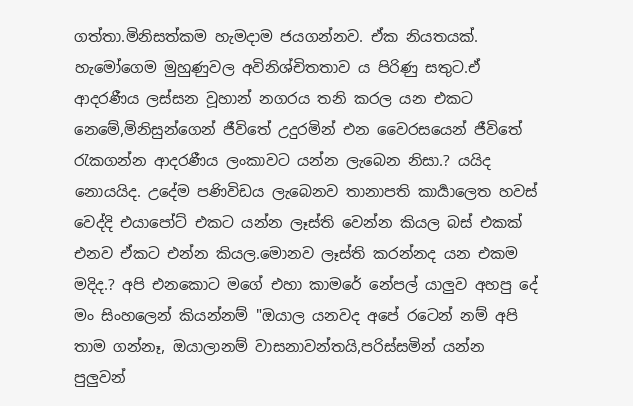ගත්තා.මිනිසත්කම හැමදාම ජයගන්නව. ඒක නියතයක්. හැමෝගෙම මුහුණුවල අවිනිශ්චිතතාව ය පිරිණු සතුට.ඒ ආදරණීය ලස්සන වූහාන් නගරය තනි කරල යන එකට නෙමේ,මිනිසුන්ගෙන් ජීවිතේ උදුරමින් එන වෛරසයෙන් ජීවිතේ රැකගන්න ආදරණීය ලංකාවට යන්න ලැබෙන නිසා.? යයිද නොයයිද. උදේම පණිවිඩය ලැබෙනව තානාපති කාර්‍යාලෙත හවස් වෙද්දි එයාපෝට් එකට යන්න ලෑස්ති වෙන්න කියල බස් එකක් එනව ඒකට එන්න කියල.මොනව ලෑස්ති කරන්නද යන එකම මදිද.? අපි එනකොට මගේ එහා කාමරේ නේපල් යාලුව අහපු දේ මං සිංහලෙන් කියන්නම් "ඔයාල යනවද අපේ රටෙන් නම් අපි තාම ගන්නෑ, ඔයාලානම් වාසනාවන්තයි,පරිස්සමින් යන්න පුලුවන්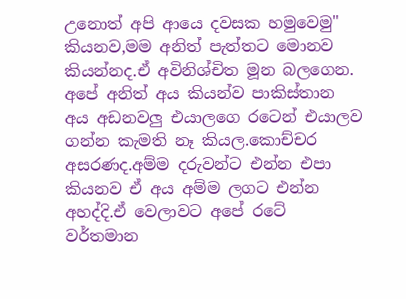උනොත් අපි ආයෙ දවසක හමුවෙමු" කියනව,මම අනිත් පැත්තට මොනව කියන්නද.ඒ අවිනිශ්චිත මූන බලගෙන. අපේ අනිත් අය කියන්ව පාකිස්තාන අය අඩනවලු එයාලගෙ රටෙන් එයාලව ගන්න කැමති නෑ කියල.කොච්චර අසරණද.අම්ම දරුවන්ට එන්න එපා කියනව ඒ අය අම්ම ලගට එන්න අහද්දි.ඒ වෙලාවට අපේ රටේ වර්තමාන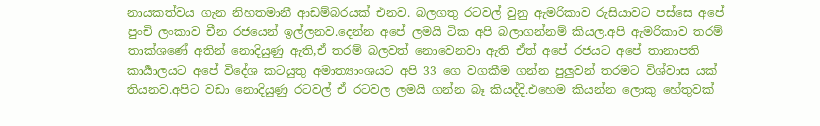නායකත්වය ගැන නිහතමානී ආඩම්බරයක් එනව. බලගතු රටවල් වුනු ඇමරිකාව රුසියාවට පස්සෙ අපේ පුංචි ලංකාව චීන රජයෙන් ඉල්ලනව.දෙන්න අපේ ලමයි ටික අපි බලාගන්නම් කියල.අපි ඇමරිකාව තරම් තාක්ශණේ අතින් නොදියුණු ඇති,ඒ තරම් බලවත් නොවෙනවා ඇති ඒත් අපේ රජයට අපේ තානාපති කාර්‍යාලයට අපේ විදේශ කටයුතු අමාත්‍යාංශයට අපි 33 ගෙ වගකීම ගන්න පුලුවන් තරමට විශ්වාස යක් තියනව.අපිට වඩා නොදියුණු රටවල් ඒ රටවල ලමයි ගන්න බෑ කියද්දි.එහෙම කියන්න ලොකු හේතුවක්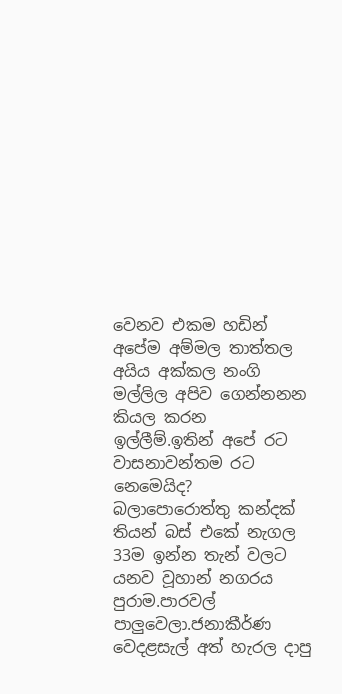වෙනව එකම හඩින් අපේම අම්මල තාත්තල අයිය අක්කල නංගි මල්ලිල අපිව ගෙන්නනන කියල කරන ඉල්ලීම්.ඉතින් අපේ රට වාසනාවන්තම රට නෙමෙයිද? බලාපොරොත්තු කන්දක් තියන් බස් එකේ නැගල 33ම ඉන්න තැන් වලට යනව වූහාන් නගරය පුරාම.පාරවල් පාලුවෙලා.ජනාකීර්ණ වෙදළසැල් අත් හැරල දාපු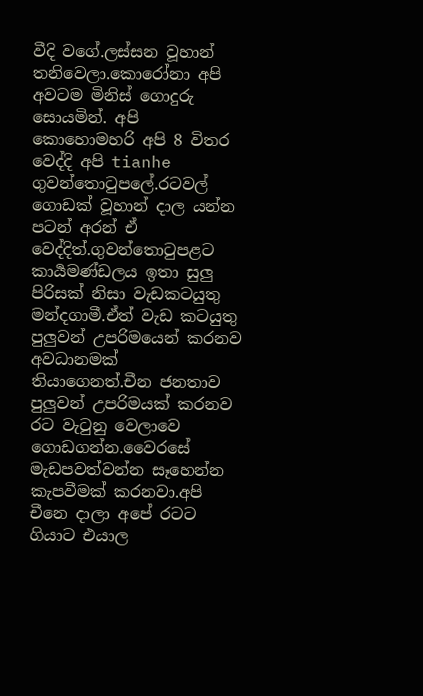වීදි වගේ.ලස්සන වූහාන් තනිවෙලා.කොරෝනා අපි අවටම මිනිස් ගොදුරු සොයමින්. අපි කොහොමහරි අපි 8 විතර වෙද්දි අපි tianhe ගුවන්තොටුපලේ.රටවල් ගොඩක් වූහාන් දාල යන්න පටන් අරන් ඒ වෙද්දිත්.ගුවන්තොටුපළට කාර්‍යමණ්ඩලය ඉතා සුලු පිරිසක් නිසා වැඩකටයුතු මන්දගාමී.ඒත් වැඩ කටයුතු පුලුවන් උපරිමයෙන් කරනව අවධානමක් තියාගෙනත්.චීන ජනතාව පුලුවන් උපරිමයක් කරනව රට වැටුනු වෙලාවෙ ගොඩගන්න.වෛරසේ මැඩපවත්වන්න සෑහෙන්න කැපවීමක් කරනවා.අපි චීනෙ දාලා අපේ රටට ගියාට එයාල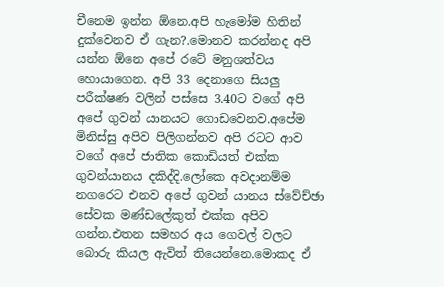චීනෙම ඉන්න ඕනෙ.අපි හැමෝම හිතින් දුක්වෙනව ඒ ගැන?.මොනව කරන්නද අපි යන්න ඕනෙ අපේ රටේ මනුශත්වය හොයාගෙන. අපි 33 දෙනාගෙ සියලු පරීක්ෂණ වලින් පස්සෙ 3.40ට වගේ අපි අපේ ගුවන්‍ යානයට ගොඩවෙනව.අපේම මිනිස්සු අපිව පිලිගන්නව අපි රටට ආව වගේ අපේ ජාතික කොඩියත් එක්ක ගුවන්යානය දකිද්දි.ලෝකෙ අවදානම්ම නගරෙට එනව අපේ ගුවන් යානය ස්වේච්ඡා සේවක මණ්ඩලේකුත් එක්ක අපිව ගන්න.එතන සමහර අය ගෙවල් වලට බොරු කියල ඇවිත් තියෙන්නෙ.මොකද ඒ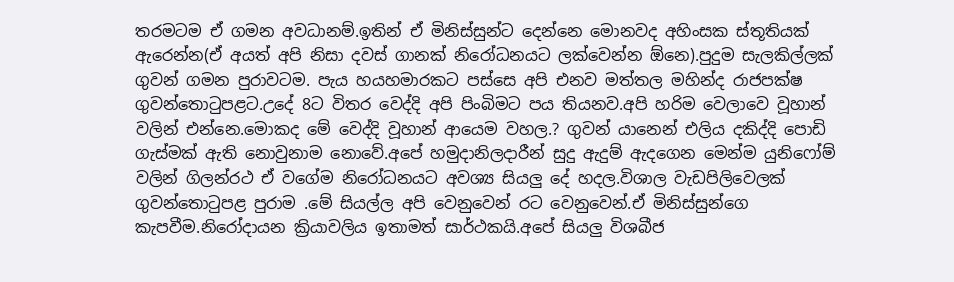තරමටම ඒ ගමන අවධානම්.ඉතින් ඒ මිනිස්සුන්ට දෙන්නෙ මොනවද අහිංසක ස්තූතියක් ඇරෙන්න(ඒ අයත් අපි නිසා දවස් ගානක් නිරෝධනයට ලක්වෙන්න ඕනෙ).පුදුම සැලකිල්ලක් ගුවන් ගමන පුරාවටම. පැය හයහමාරකට පස්සෙ අපි එනව මත්තල මහින්ද රාජපක්ෂ ගුවන්තොටුපළට.උදේ 8ට විතර වෙද්දි අපි පිංබිමට පය තියනව.අපි හරිම වෙලාවෙ වූහාන් වලින් එන්නෙ.මොකද මේ වෙද්දි වූහාන් ආයෙම වහල.? ගුවන් යානෙන් එලිය දකිද්දි පොඩි ගැස්මක් ඇති නොවුනාම නොවේ.අපේ හමුදානිලදාරීන් සුදු ඇදුම් ඇදගෙන මෙන්ම යුනිෆෝම් වලින් ගිලන්රථ ඒ වගේම නිරෝධනයට අවශ්‍ය සියලු දේ හදල.විශාල වැඩපිලිවෙලක් ගුවන්තොටුපළ පුරාම .මේ සියල්ල අපි වෙනුවෙන් රට වෙනුවෙන්.ඒ මිනිස්සුන්ගෙ කැපවීම.නිරෝදායන ක්‍රියාවලිය ඉතාමත් සාර්ථකයි.අපේ සියලු විශබීජ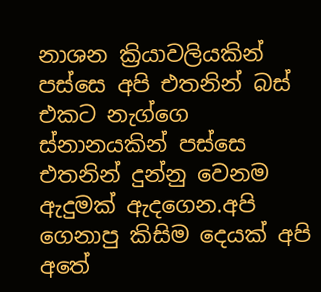නාශන ක්‍රියාවලියකින් පස්සෙ අපි එතනින් බස් එකට නැග්ගෙ ස්නානයකින් පස්සෙ එතනින් දුන්නු වෙනම ඇදුමක් ඇදගෙන.අපි ගෙනාපු කිසිම දෙයක් අපි අතේ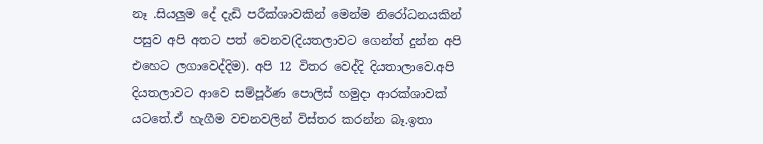නෑ .සියලුම දේ දැඩි පරීක්ශාවකින් මෙන්ම නිරෝධනයකින් පසුව අපි අතට පත් වෙනව(දියතලාවට ගෙන්ත් දුන්න අපි එහෙට ලගාවෙද්දිම). අපි 12 විතර වෙද්දි දියතාලාවෙ.අපි දියතලාවට ආවෙ සම්පූර්ණ පොලිස් හමුදා ආරක්ශාවක් යටතේ.ඒ හැගීම වචනවලින් විස්තර කරන්න බෑ.ඉතා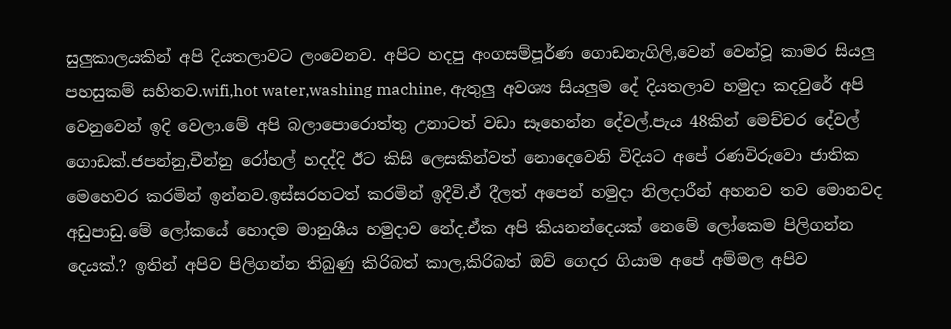සුලුකාලයකින් අපි දියතලාවට ලංවෙනව. අපිට හදපු අංගසම්පූර්ණ ගොඩනැගිලි,වෙන් වෙන්වූ කාමර සියලු පහසුකම් සහිතව.wifi,hot water,washing machine, ඇතුලු අවශ්‍ය සියලුම දේ දියතලාව හමුදා කදවුරේ අපි වෙනුවෙන් ඉදි වෙලා.මේ අපි බලාපොරොත්තු උනාටත් වඩා සෑහෙන්න දේවල්.පැය 48කින් මෙච්චර දේවල් ගොඩක්.ජපන්නු,චීන්නු රෝහල් හදද්දි ඊට කිසි ලෙසකින්වත් නොදෙවෙනි විදියට අපේ රණවිරුවො ජාතික මෙහෙවර කරමින් ඉන්නව.ඉස්සරහටත් කරමින් ඉදීවි.ඒ දීලත් අපෙන් හමුදා නිලදාරීන් අහනව තව මොනවද අඩුපාඩු.මේ ලෝකයේ හොදම මානුශීය හමුදාව නේද.ඒක අපි කියනන්දෙයක් නෙමේ ලෝකෙම පිලිගන්න දෙයක්.? ඉතින් අපිව පිලිගන්න තිබුණු කිරිබත් කාල,කිරිබත් ඔව් ගෙදර ගියාම අපේ අම්මල අපිව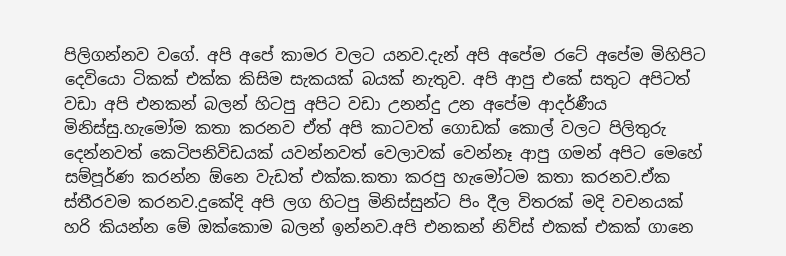පිලිගන්නව වගේ. අපි අපේ කාමර වලට යනව.දැන් අපි අපේම රටේ අපේම මිහිපිට දෙවියො ටිකක් එක්ක කිසිම සැකයක් බයක් නැතුව. අපි ආපු එකේ සතුට අපිටත් වඩා අපි එනකන් බලන් හිටපු අපිට වඩා උනන්දු උන අපේම ආදර්ණීය මිනිස්සු.හැමෝම කතා කරනව ඒත් අපි කාටවත් ගොඩක් කොල් වලට පිලිතුරු දෙන්නවත් කෙටිපනිවිඩයක් යවන්නවත් වෙලාවක් වෙන්නෑ ආපු ගමන් අපිට මෙහේ සම්පූර්ණ කරන්න ඕනෙ වැඩත් එක්ක.කතා කරපු හැමෝටම කතා කරනව.ඒක ස්තීරවම කරනව.දුකේදි අපි ලග හිටපු මිනිස්සුන්ට පිං දීල විතරක් මදි වචනයක් හරි කියන්න මේ ඔක්කොම බලන් ඉන්නව.අපි එනකන් නිව්ස් එකක් එකක් ගානෙ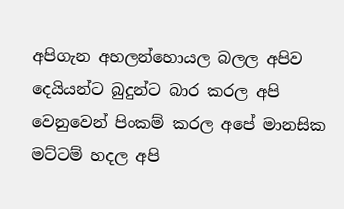අපිගැන අහලන්හොයල බලල අපිව දෙයියන්ට බුදුන්ට බාර කරල අපි වෙනුවෙන් පිංකම් කරල අපේ මානසික මට්ටම් හදල අපි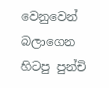වෙනුවෙන් බලාගෙන හිටපු පුන්චි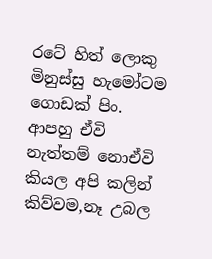රටේ හිත් ලොකු මිනුස්සු හැමෝටම ගොඩක් පිං. ආපහු ඒවි නැත්තම් නොඒවි කියල අපි කලින් කිව්වම,නෑ උබල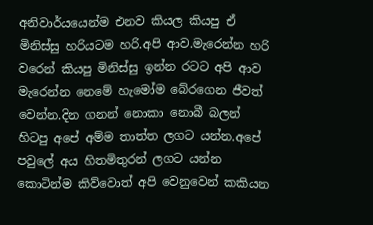අනිවාර්යයෙන්ම එනව කියල කියපු ඒ මිනිස්සු හරියටම හරි.අපි ආව.මැරෙන්න හරි වරෙන් කියපු මිනිස්සු ඉන්න රටට අපි ආව මැරෙන්න නෙමේ හැමෝම බේරගෙන ජීවත් වෙන්න.දින ගනන් නොකා නොබී බලන් හිටපු අපේ අම්ම තාත්ත ලගට යන්න.අපේ පවුලේ අය හිතමිතුරන් ලගට යන්න කොටින්ම කිව්වොත් අපි වෙනුවෙන් කකියන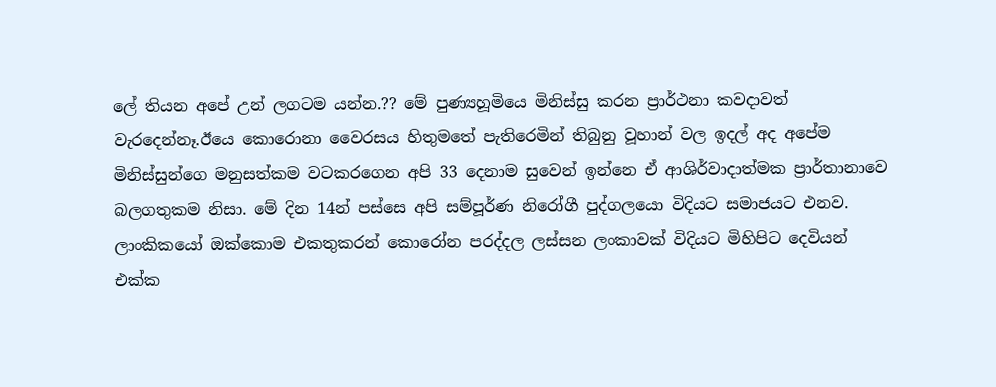ලේ තියන අපේ උන් ලගටම යන්න.?? මේ පුණ්‍යහූමියෙ මිනිස්සු කරන ප්‍රාර්ථනා කවදාවත් වැරදෙන්නෑ.ඊයෙ කොරොනා වෛරසය හිතුමතේ පැතිරෙමින් තිබුනු වූහාන් වල ඉදල් අද අපේම මිනිස්සුන්ගෙ මනුසත්කම වටකරගෙන අපි 33 දෙනාම සුවෙන් ඉන්නෙ ඒ ආශිර්වාදාත්මක ප්‍රාර්තානාවෙ බලගතුකම නිසා. මේ දින 14න් පස්සෙ අපි සම්පූර්ණ නිරෝගී පුද්ගලයො විදියට සමාජයට එනව. ලාංකිකයෝ ඔක්කොම එකතුකරන් කොරෝන පරද්දල ලස්සන ලංකාවක් විදියට මිහිපිට දෙවියන් එක්ක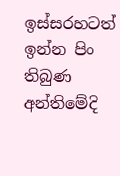ඉස්සරහටත් ඉන්න පිං තිබුණ අන්තිමේදි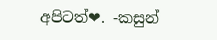අපිටත්❤. -කසුන්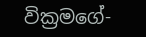වික්‍රමගේ-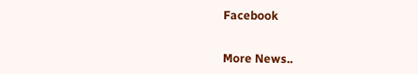Facebook


More News..